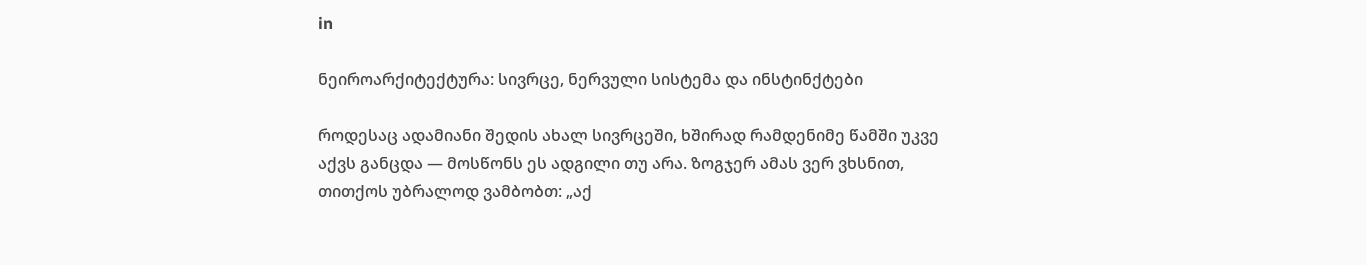in

ნეიროარქიტექტურა: სივრცე, ნერვული სისტემა და ინსტინქტები

როდესაც ადამიანი შედის ახალ სივრცეში, ხშირად რამდენიმე წამში უკვე აქვს განცდა — მოსწონს ეს ადგილი თუ არა. ზოგჯერ ამას ვერ ვხსნით, თითქოს უბრალოდ ვამბობთ: „აქ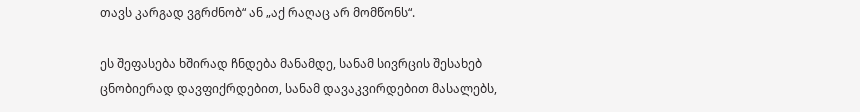თავს კარგად ვგრძნობ“ ან „აქ რაღაც არ მომწონს“.

ეს შეფასება ხშირად ჩნდება მანამდე, სანამ სივრცის შესახებ ცნობიერად დავფიქრდებით, სანამ დავაკვირდებით მასალებს,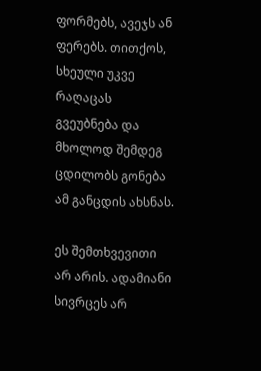ფორმებს, ავეჯს ან ფერებს. თითქოს, სხეული უკვე რაღაცას გვეუბნება და მხოლოდ შემდეგ ცდილობს გონება ამ განცდის ახსნას.

ეს შემთხვევითი არ არის. ადამიანი სივრცეს არ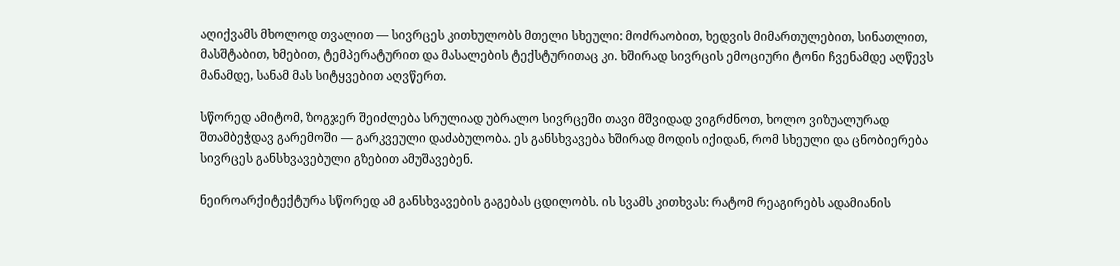აღიქვამს მხოლოდ თვალით — სივრცეს კითხულობს მთელი სხეული: მოძრაობით, ხედვის მიმართულებით, სინათლით, მასშტაბით, ხმებით, ტემპერატურით და მასალების ტექსტურითაც კი. ხშირად სივრცის ემოციური ტონი ჩვენამდე აღწევს მანამდე, სანამ მას სიტყვებით აღვწერთ.

სწორედ ამიტომ, ზოგჯერ შეიძლება სრულიად უბრალო სივრცეში თავი მშვიდად ვიგრძნოთ, ხოლო ვიზუალურად შთამბეჭდავ გარემოში — გარკვეული დაძაბულობა. ეს განსხვავება ხშირად მოდის იქიდან, რომ სხეული და ცნობიერება სივრცეს განსხვავებული გზებით ამუშავებენ.

ნეიროარქიტექტურა სწორედ ამ განსხვავების გაგებას ცდილობს. ის სვამს კითხვას: რატომ რეაგირებს ადამიანის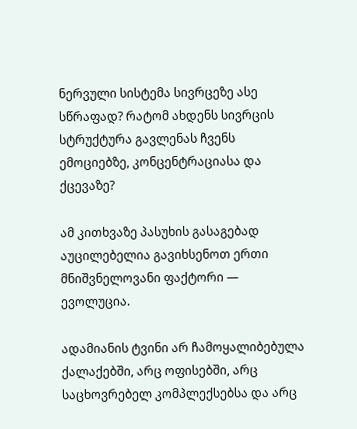ნერვული სისტემა სივრცეზე ასე სწრაფად? რატომ ახდენს სივრცის სტრუქტურა გავლენას ჩვენს ემოციებზე, კონცენტრაციასა და ქცევაზე?

ამ კითხვაზე პასუხის გასაგებად აუცილებელია გავიხსენოთ ერთი მნიშვნელოვანი ფაქტორი — ევოლუცია.

ადამიანის ტვინი არ ჩამოყალიბებულა ქალაქებში, არც ოფისებში, არც საცხოვრებელ კომპლექსებსა და არც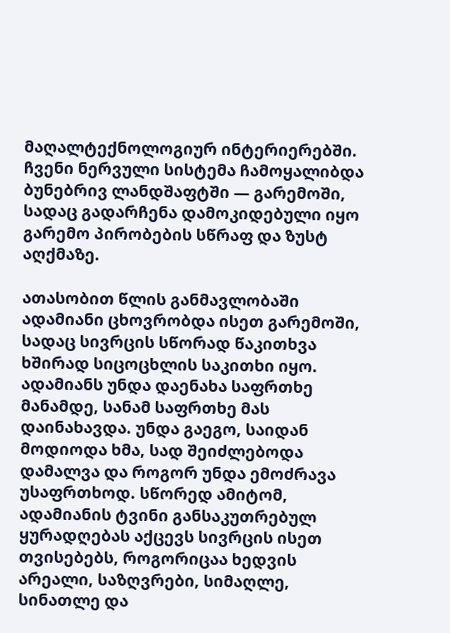მაღალტექნოლოგიურ ინტერიერებში. ჩვენი ნერვული სისტემა ჩამოყალიბდა ბუნებრივ ლანდშაფტში — გარემოში, სადაც გადარჩენა დამოკიდებული იყო გარემო პირობების სწრაფ და ზუსტ აღქმაზე.

ათასობით წლის განმავლობაში ადამიანი ცხოვრობდა ისეთ გარემოში, სადაც სივრცის სწორად წაკითხვა ხშირად სიცოცხლის საკითხი იყო. ადამიანს უნდა დაენახა საფრთხე მანამდე, სანამ საფრთხე მას დაინახავდა. უნდა გაეგო, საიდან მოდიოდა ხმა, სად შეიძლებოდა დამალვა და როგორ უნდა ემოძრავა უსაფრთხოდ. სწორედ ამიტომ, ადამიანის ტვინი განსაკუთრებულ ყურადღებას აქცევს სივრცის ისეთ თვისებებს, როგორიცაა ხედვის არეალი, საზღვრები, სიმაღლე, სინათლე და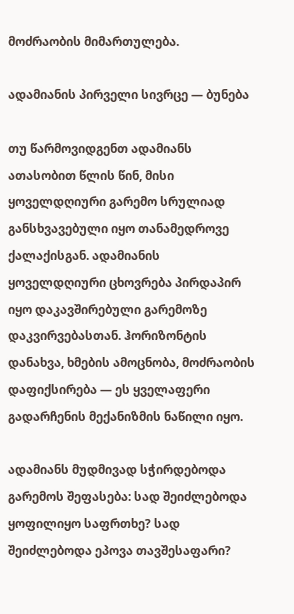მოძრაობის მიმართულება.

ადამიანის პირველი სივრცე — ბუნება

თუ წარმოვიდგენთ ადამიანს ათასობით წლის წინ, მისი ყოველდღიური გარემო სრულიად განსხვავებული იყო თანამედროვე ქალაქისგან. ადამიანის ყოველდღიური ცხოვრება პირდაპირ იყო დაკავშირებული გარემოზე დაკვირვებასთან. ჰორიზონტის დანახვა, ხმების ამოცნობა, მოძრაობის დაფიქსირება — ეს ყველაფერი გადარჩენის მექანიზმის ნაწილი იყო.

ადამიანს მუდმივად სჭირდებოდა გარემოს შეფასება: სად შეიძლებოდა ყოფილიყო საფრთხე? სად შეიძლებოდა ეპოვა თავშესაფარი?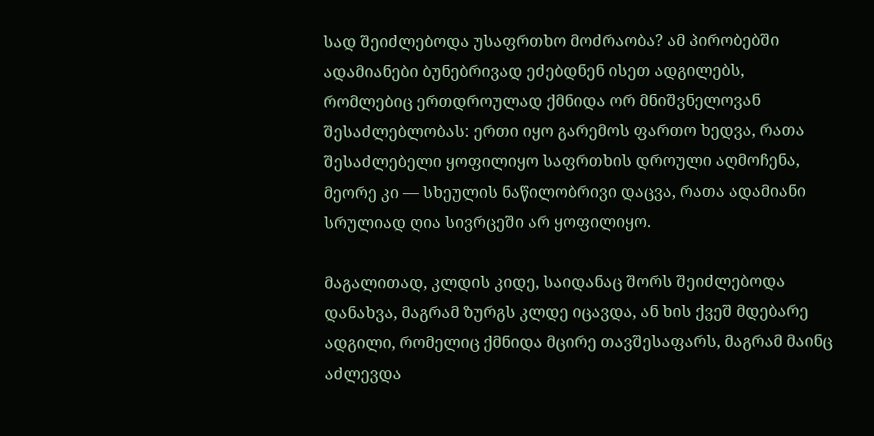სად შეიძლებოდა უსაფრთხო მოძრაობა? ამ პირობებში ადამიანები ბუნებრივად ეძებდნენ ისეთ ადგილებს, რომლებიც ერთდროულად ქმნიდა ორ მნიშვნელოვან შესაძლებლობას: ერთი იყო გარემოს ფართო ხედვა, რათა შესაძლებელი ყოფილიყო საფრთხის დროული აღმოჩენა, მეორე კი — სხეულის ნაწილობრივი დაცვა, რათა ადამიანი სრულიად ღია სივრცეში არ ყოფილიყო.

მაგალითად, კლდის კიდე, საიდანაც შორს შეიძლებოდა დანახვა, მაგრამ ზურგს კლდე იცავდა, ან ხის ქვეშ მდებარე ადგილი, რომელიც ქმნიდა მცირე თავშესაფარს, მაგრამ მაინც აძლევდა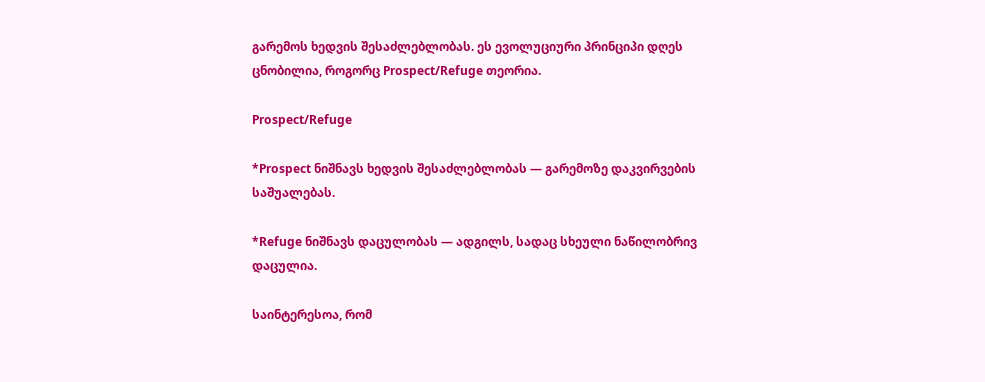გარემოს ხედვის შესაძლებლობას. ეს ევოლუციური პრინციპი დღეს ცნობილია, როგორც Prospect/Refuge თეორია.

Prospect/Refuge

*Prospect ნიშნავს ხედვის შესაძლებლობას — გარემოზე დაკვირვების საშუალებას.

*Refuge ნიშნავს დაცულობას — ადგილს, სადაც სხეული ნაწილობრივ დაცულია.

საინტერესოა, რომ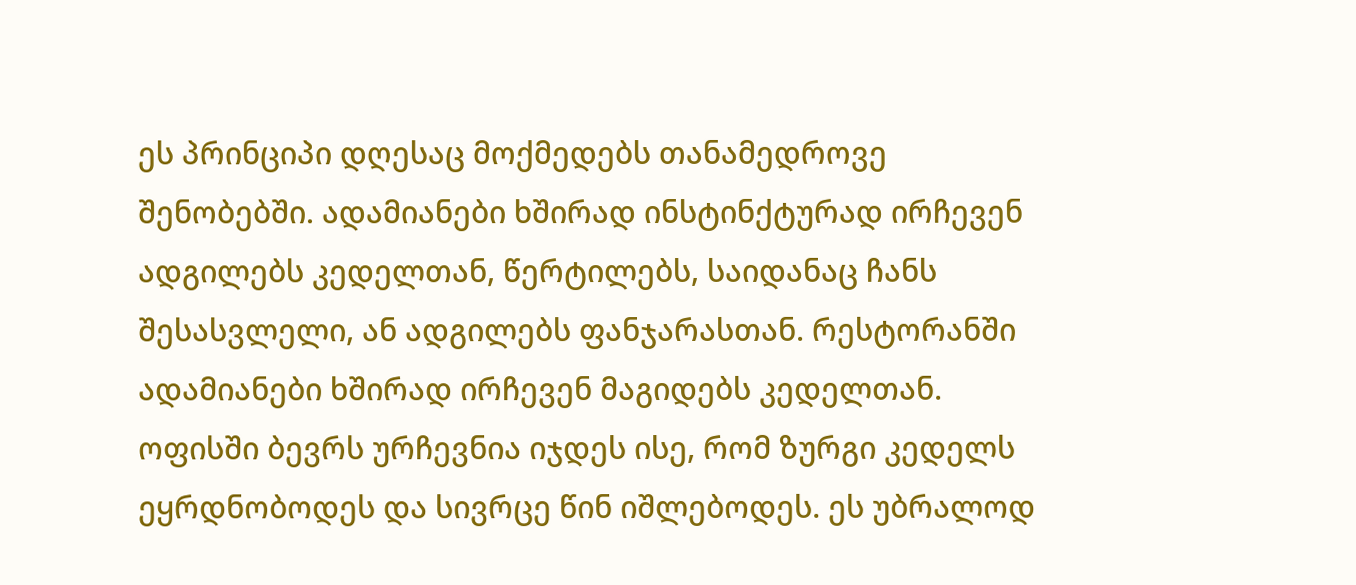ეს პრინციპი დღესაც მოქმედებს თანამედროვე შენობებში. ადამიანები ხშირად ინსტინქტურად ირჩევენ ადგილებს კედელთან, წერტილებს, საიდანაც ჩანს შესასვლელი, ან ადგილებს ფანჯარასთან. რესტორანში ადამიანები ხშირად ირჩევენ მაგიდებს კედელთან. ოფისში ბევრს ურჩევნია იჯდეს ისე, რომ ზურგი კედელს ეყრდნობოდეს და სივრცე წინ იშლებოდეს. ეს უბრალოდ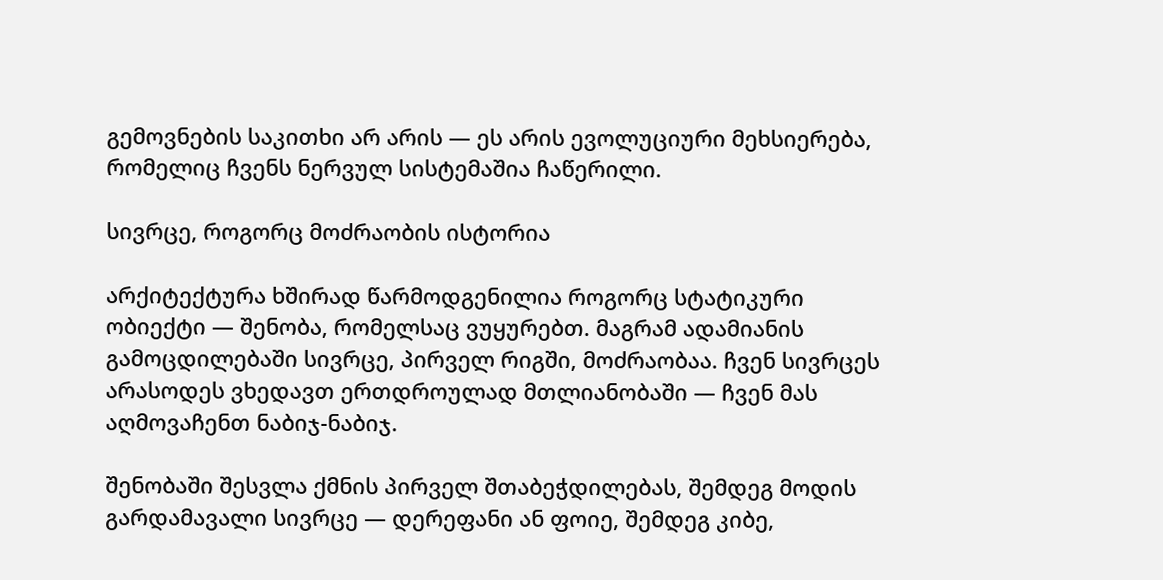გემოვნების საკითხი არ არის — ეს არის ევოლუციური მეხსიერება, რომელიც ჩვენს ნერვულ სისტემაშია ჩაწერილი.

სივრცე, როგორც მოძრაობის ისტორია

არქიტექტურა ხშირად წარმოდგენილია როგორც სტატიკური ობიექტი — შენობა, რომელსაც ვუყურებთ. მაგრამ ადამიანის გამოცდილებაში სივრცე, პირველ რიგში, მოძრაობაა. ჩვენ სივრცეს არასოდეს ვხედავთ ერთდროულად მთლიანობაში — ჩვენ მას აღმოვაჩენთ ნაბიჯ-ნაბიჯ.

შენობაში შესვლა ქმნის პირველ შთაბეჭდილებას, შემდეგ მოდის გარდამავალი სივრცე — დერეფანი ან ფოიე, შემდეგ კიბე,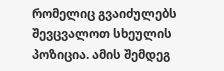რომელიც გვაიძულებს შევცვალოთ სხეულის პოზიცია. ამის შემდეგ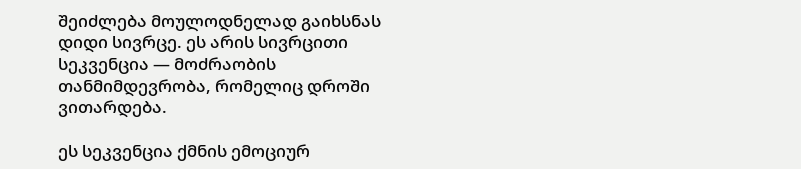შეიძლება მოულოდნელად გაიხსნას დიდი სივრცე. ეს არის სივრცითი სეკვენცია — მოძრაობის თანმიმდევრობა, რომელიც დროში ვითარდება.

ეს სეკვენცია ქმნის ემოციურ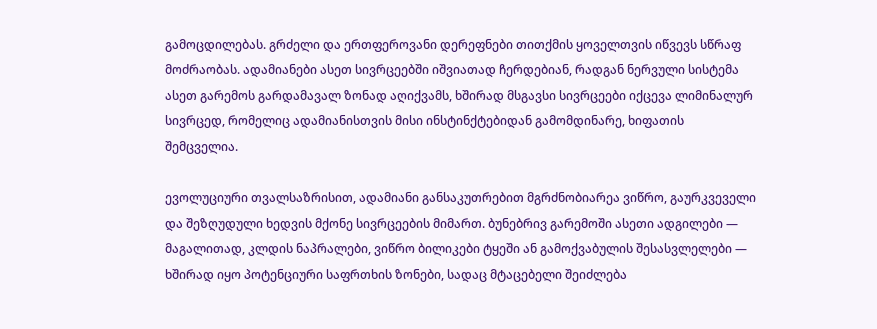გამოცდილებას. გრძელი და ერთფეროვანი დერეფნები თითქმის ყოველთვის იწვევს სწრაფ მოძრაობას. ადამიანები ასეთ სივრცეებში იშვიათად ჩერდებიან, რადგან ნერვული სისტემა ასეთ გარემოს გარდამავალ ზონად აღიქვამს, ხშირად მსგავსი სივრცეები იქცევა ლიმინალურ სივრცედ, რომელიც ადამიანისთვის მისი ინსტინქტებიდან გამომდინარე, ხიფათის შემცველია.

ევოლუციური თვალსაზრისით, ადამიანი განსაკუთრებით მგრძნობიარეა ვიწრო, გაურკვეველი და შეზღუდული ხედვის მქონე სივრცეების მიმართ. ბუნებრივ გარემოში ასეთი ადგილები — მაგალითად, კლდის ნაპრალები, ვიწრო ბილიკები ტყეში ან გამოქვაბულის შესასვლელები — ხშირად იყო პოტენციური საფრთხის ზონები, სადაც მტაცებელი შეიძლება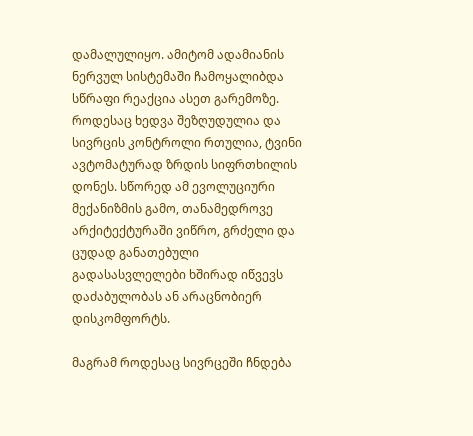დამალულიყო. ამიტომ ადამიანის ნერვულ სისტემაში ჩამოყალიბდა სწრაფი რეაქცია ასეთ გარემოზე. როდესაც ხედვა შეზღუდულია და სივრცის კონტროლი რთულია, ტვინი ავტომატურად ზრდის სიფრთხილის დონეს. სწორედ ამ ევოლუციური მექანიზმის გამო, თანამედროვე არქიტექტურაში ვიწრო, გრძელი და ცუდად განათებული გადასასვლელები ხშირად იწვევს დაძაბულობას ან არაცნობიერ დისკომფორტს.

მაგრამ როდესაც სივრცეში ჩნდება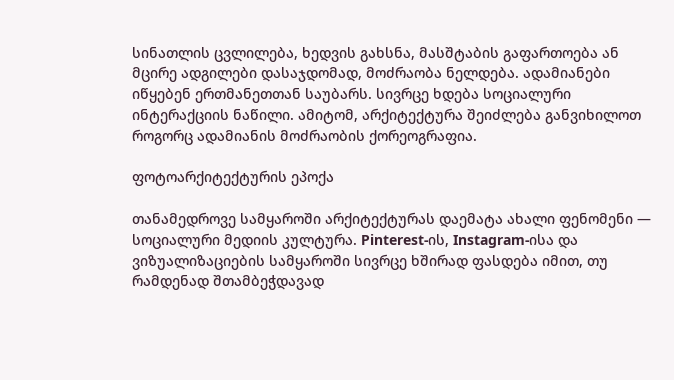სინათლის ცვლილება, ხედვის გახსნა, მასშტაბის გაფართოება ან მცირე ადგილები დასაჯდომად, მოძრაობა ნელდება. ადამიანები იწყებენ ერთმანეთთან საუბარს. სივრცე ხდება სოციალური ინტერაქციის ნაწილი. ამიტომ, არქიტექტურა შეიძლება განვიხილოთ როგორც ადამიანის მოძრაობის ქორეოგრაფია.

ფოტოარქიტექტურის ეპოქა

თანამედროვე სამყაროში არქიტექტურას დაემატა ახალი ფენომენი — სოციალური მედიის კულტურა. Pinterest-ის, Instagram-ისა და ვიზუალიზაციების სამყაროში სივრცე ხშირად ფასდება იმით, თუ რამდენად შთამბეჭდავად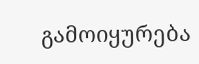გამოიყურება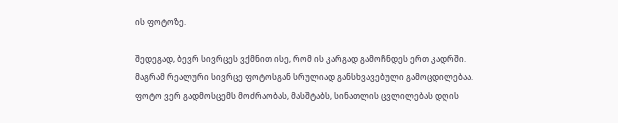ის ფოტოზე.

შედეგად, ბევრ სივრცეს ვქმნით ისე, რომ ის კარგად გამოჩნდეს ერთ კადრში. მაგრამ რეალური სივრცე ფოტოსგან სრულიად განსხვავებული გამოცდილებაა. ფოტო ვერ გადმოსცემს მოძრაობას, მასშტაბს, სინათლის ცვლილებას დღის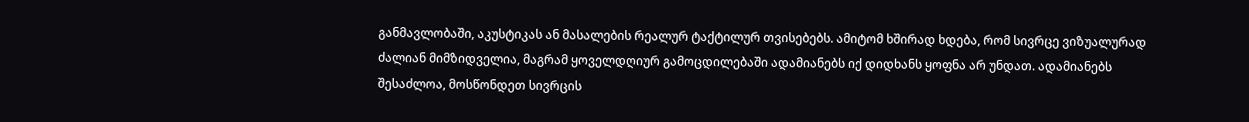განმავლობაში, აკუსტიკას ან მასალების რეალურ ტაქტილურ თვისებებს. ამიტომ ხშირად ხდება, რომ სივრცე ვიზუალურად ძალიან მიმზიდველია, მაგრამ ყოველდღიურ გამოცდილებაში ადამიანებს იქ დიდხანს ყოფნა არ უნდათ. ადამიანებს შესაძლოა, მოსწონდეთ სივრცის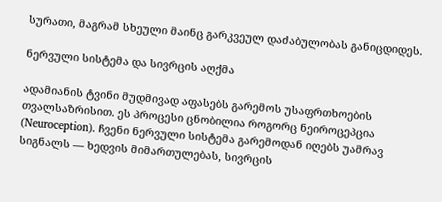სურათი, მაგრამ სხეული მაინც გარკვეულ დაძაბულობას განიცდიდეს.

ნერვული სისტემა და სივრცის აღქმა

ადამიანის ტვინი მუდმივად აფასებს გარემოს უსაფრთხოების თვალსაზრისით. ეს პროცესი ცნობილია როგორც ნეიროცეპცია (Neuroception). ჩვენი ნერვული სისტემა გარემოდან იღებს უამრავ სიგნალს — ხედვის მიმართულებას, სივრცის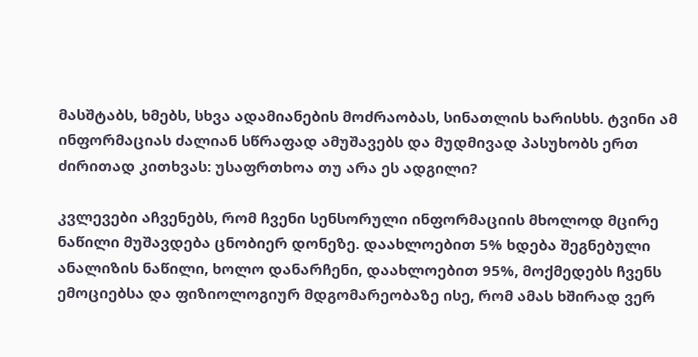მასშტაბს, ხმებს, სხვა ადამიანების მოძრაობას, სინათლის ხარისხს. ტვინი ამ ინფორმაციას ძალიან სწრაფად ამუშავებს და მუდმივად პასუხობს ერთ ძირითად კითხვას: უსაფრთხოა თუ არა ეს ადგილი?

კვლევები აჩვენებს, რომ ჩვენი სენსორული ინფორმაციის მხოლოდ მცირე ნაწილი მუშავდება ცნობიერ დონეზე. დაახლოებით 5% ხდება შეგნებული ანალიზის ნაწილი, ხოლო დანარჩენი, დაახლოებით 95%, მოქმედებს ჩვენს ემოციებსა და ფიზიოლოგიურ მდგომარეობაზე ისე, რომ ამას ხშირად ვერ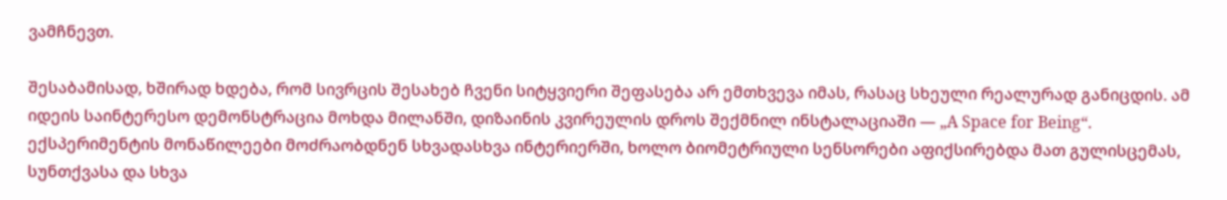ვამჩნევთ.

შესაბამისად, ხშირად ხდება, რომ სივრცის შესახებ ჩვენი სიტყვიერი შეფასება არ ემთხვევა იმას, რასაც სხეული რეალურად განიცდის. ამ იდეის საინტერესო დემონსტრაცია მოხდა მილანში, დიზაინის კვირეულის დროს შექმნილ ინსტალაციაში — „A Space for Being“. ექსპერიმენტის მონაწილეები მოძრაობდნენ სხვადასხვა ინტერიერში, ხოლო ბიომეტრიული სენსორები აფიქსირებდა მათ გულისცემას, სუნთქვასა და სხვა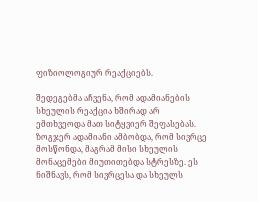ფიზიოლოგიურ რეაქციებს.

შედეგებმა აჩვენა, რომ ადამიანების სხეულის რეაქცია ხშირად არ ემთხვეოდა მათ სიტყვიერ შეფასებას. ზოგჯერ ადამიანი ამბობდა, რომ სივრცე მოსწონდა, მაგრამ მისი სხეულის მონაცემები მიუთითებდა სტრესზე. ეს ნიშნავს, რომ სივრცესა და სხეულს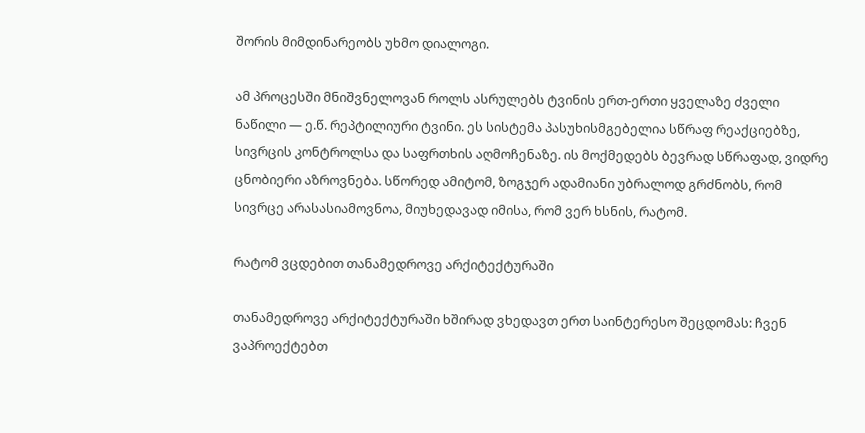შორის მიმდინარეობს უხმო დიალოგი.

ამ პროცესში მნიშვნელოვან როლს ასრულებს ტვინის ერთ-ერთი ყველაზე ძველი ნაწილი — ე.წ. რეპტილიური ტვინი. ეს სისტემა პასუხისმგებელია სწრაფ რეაქციებზე, სივრცის კონტროლსა და საფრთხის აღმოჩენაზე. ის მოქმედებს ბევრად სწრაფად, ვიდრე ცნობიერი აზროვნება. სწორედ ამიტომ, ზოგჯერ ადამიანი უბრალოდ გრძნობს, რომ სივრცე არასასიამოვნოა, მიუხედავად იმისა, რომ ვერ ხსნის, რატომ.

რატომ ვცდებით თანამედროვე არქიტექტურაში

თანამედროვე არქიტექტურაში ხშირად ვხედავთ ერთ საინტერესო შეცდომას: ჩვენ ვაპროექტებთ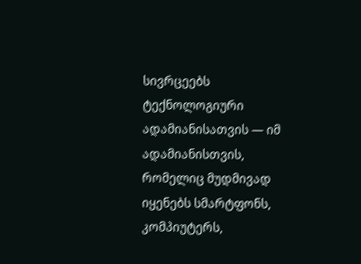სივრცეებს ტექნოლოგიური ადამიანისათვის — იმ ადამიანისთვის, რომელიც მუდმივად იყენებს სმარტფონს, კომპიუტერს,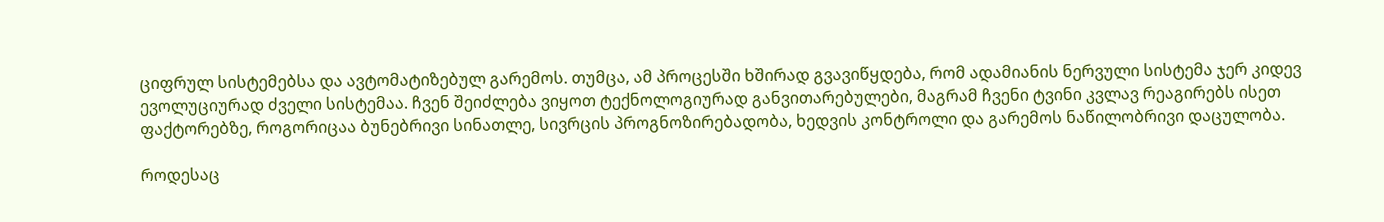ციფრულ სისტემებსა და ავტომატიზებულ გარემოს. თუმცა, ამ პროცესში ხშირად გვავიწყდება, რომ ადამიანის ნერვული სისტემა ჯერ კიდევ ევოლუციურად ძველი სისტემაა. ჩვენ შეიძლება ვიყოთ ტექნოლოგიურად განვითარებულები, მაგრამ ჩვენი ტვინი კვლავ რეაგირებს ისეთ ფაქტორებზე, როგორიცაა ბუნებრივი სინათლე, სივრცის პროგნოზირებადობა, ხედვის კონტროლი და გარემოს ნაწილობრივი დაცულობა.

როდესაც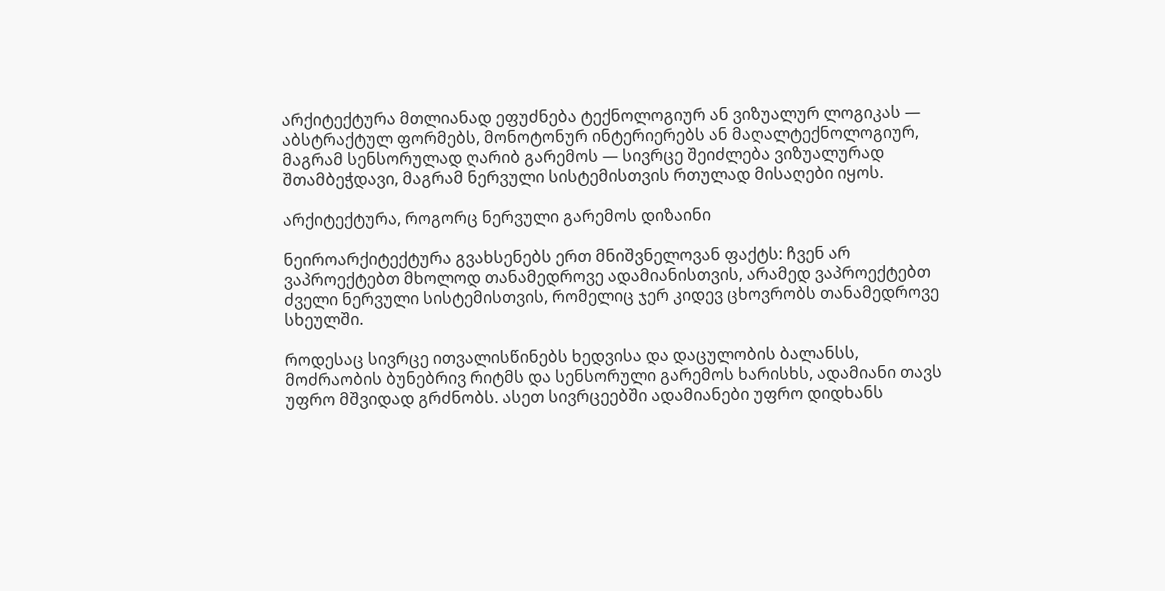არქიტექტურა მთლიანად ეფუძნება ტექნოლოგიურ ან ვიზუალურ ლოგიკას — აბსტრაქტულ ფორმებს, მონოტონურ ინტერიერებს ან მაღალტექნოლოგიურ, მაგრამ სენსორულად ღარიბ გარემოს — სივრცე შეიძლება ვიზუალურად შთამბეჭდავი, მაგრამ ნერვული სისტემისთვის რთულად მისაღები იყოს.

არქიტექტურა, როგორც ნერვული გარემოს დიზაინი

ნეიროარქიტექტურა გვახსენებს ერთ მნიშვნელოვან ფაქტს: ჩვენ არ ვაპროექტებთ მხოლოდ თანამედროვე ადამიანისთვის, არამედ ვაპროექტებთ ძველი ნერვული სისტემისთვის, რომელიც ჯერ კიდევ ცხოვრობს თანამედროვე სხეულში.

როდესაც სივრცე ითვალისწინებს ხედვისა და დაცულობის ბალანსს, მოძრაობის ბუნებრივ რიტმს და სენსორული გარემოს ხარისხს, ადამიანი თავს უფრო მშვიდად გრძნობს. ასეთ სივრცეებში ადამიანები უფრო დიდხანს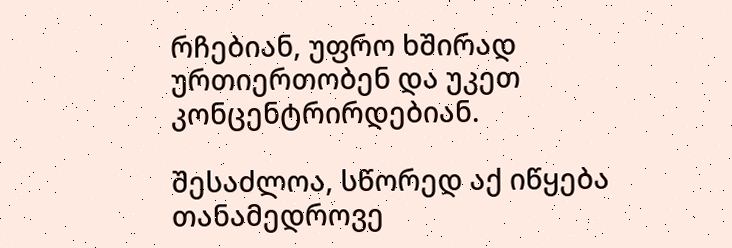რჩებიან, უფრო ხშირად ურთიერთობენ და უკეთ კონცენტრირდებიან.

შესაძლოა, სწორედ აქ იწყება თანამედროვე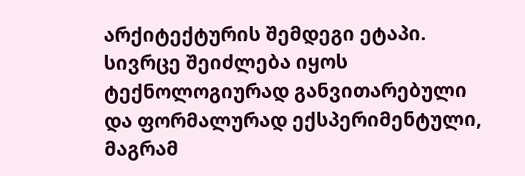არქიტექტურის შემდეგი ეტაპი. სივრცე შეიძლება იყოს ტექნოლოგიურად განვითარებული და ფორმალურად ექსპერიმენტული, მაგრამ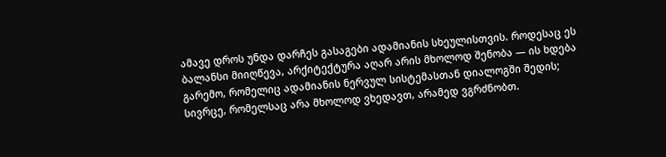ამავე დროს უნდა დარჩეს გასაგები ადამიანის სხეულისთვის. როდესაც ეს ბალანსი მიიღწევა, არქიტექტურა აღარ არის მხოლოდ შენობა — ის ხდება გარემო, რომელიც ადამიანის ნერვულ სისტემასთან დიალოგში შედის; სივრცე, რომელსაც არა მხოლოდ ვხედავთ, არამედ ვგრძნობთ.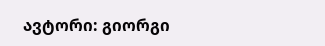ავტორი: გიორგი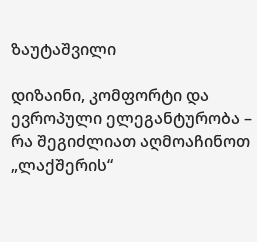ზაუტაშვილი

დიზაინი, კომფორტი და ევროპული ელეგანტურობა – რა შეგიძლიათ აღმოაჩინოთ „ლაქშერის“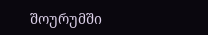შოურუმში